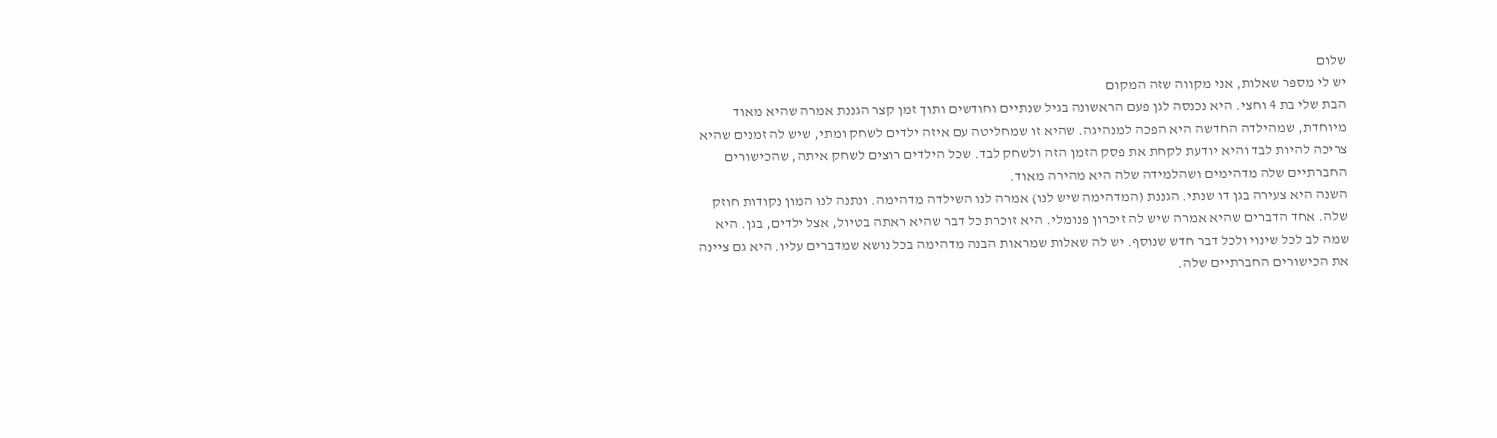שלום
יש לי מספר שאלות, אני מקווה שזה המקום
הבת שלי בת 4 וחצי. היא נכנסה לגן פעם הראשונה בגיל שנתיים וחודשים ותוך זמן קצר הגננת אמרה שהיא מאוד מיוחדת, שמהילדה החדשה היא הפכה למנהיגה. שהיא זו שמחליטה עם איזה ילדים לשחק ומתי, שיש לה זמנים שהיא צריכה להיות לבד והיא יודעת לקחת את פסק הזמן הזה ולשחק לבד. שכל הילדים רוצים לשחק איתה, שהכישורים החברתיים שלה מדהימים ושהלמידה שלה היא מהירה מאוד.
השנה היא צעירה בגן דו שנתי. הגננת (המדהימה שיש לנו) אמרה לנו השילדה מדהימה. ונתנה לנו המון נקודות חוזק שלה. אחד הדברים שהיא אמרה שיש לה זיכרון פנומלי. היא זוכרת כל דבר שהיא ראתה בטיול, אצל ילדים, בגן. היא שמה לב לכל שינוי ולכל דבר חדש שנוסף. יש לה שאלות שמראות הבנה מדהימה בכל נושא שמדברים עליו. היא גם ציינה את הכישורים החברתיים שלה.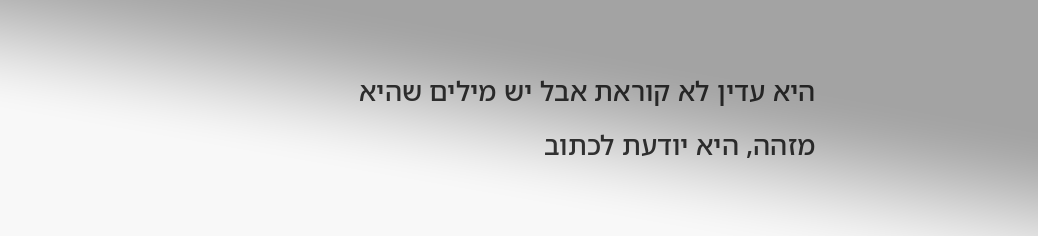היא עדין לא קוראת אבל יש מילים שהיא מזהה, היא יודעת לכתוב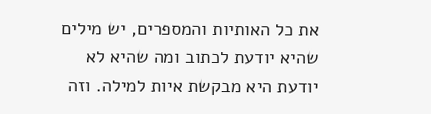את כל האותיות והמספרים, יש מילים שהיא יודעת לכתוב ומה שהיא לא יודעת היא מבקשת איות למילה. וזה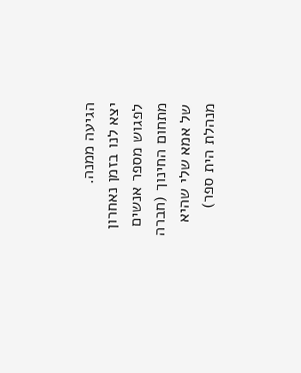הגיעה ממנה.
יצא לנו בזמן נאחרון לפגוש מספר אנשים מתחום החינוך (חברה של אמא שלי שהיא מנהלת הית ספר)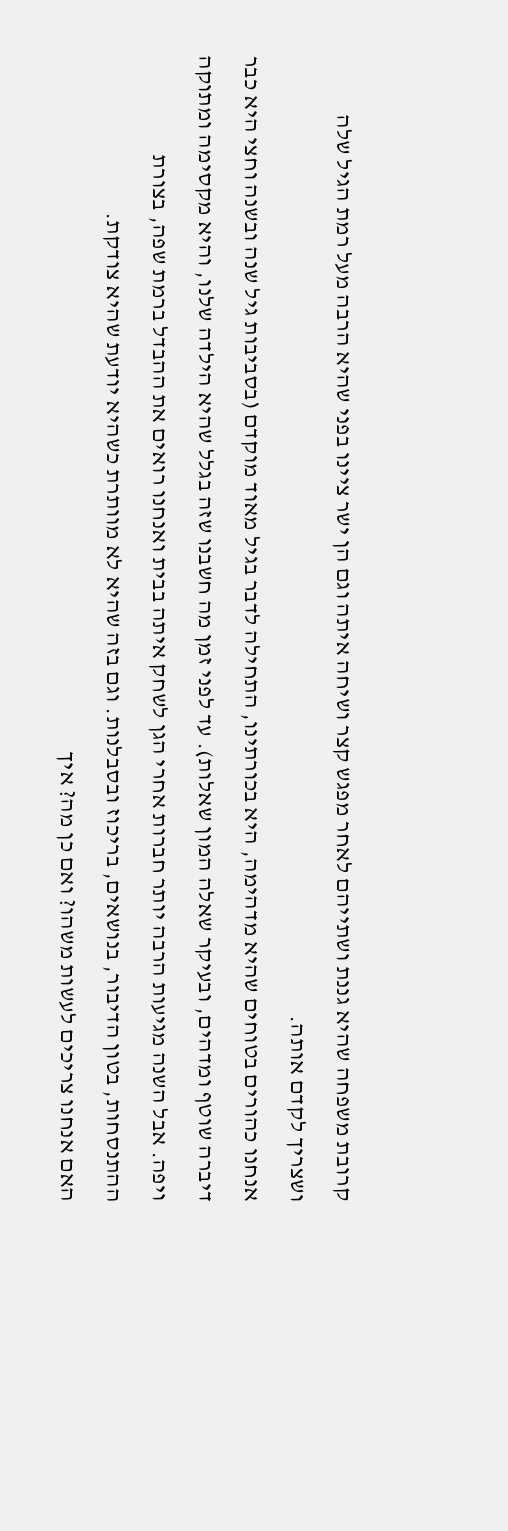קרובת משפחה שהיא גננת ושתייהם לאחר מפגש קצר ושיחה איתה וגם הן ישר ציינו בפני שהיא הרבה מעל רמת הגיל שלה ושצריך לקדם אותה.
אנחנו כהורים בטוחים שהיא מדהימה, היא בכורתינו, התחילה לדבר בגיל מאוד מוקדם (בסביבות גיל שנה ובשנה וחצי היא כבר דיברה שוטף ומדהים, ובעיקר שאלה המון שאלות). עד לפני זמן מה חשבנו שזה בגלל שהיא הילדה שלנו, והיא מקסימה ומתוקה ויפה. אבל השנה מגיעות הרבה יותר חברות אחרי הגן לשחק איתה בבית ואנחנו רואים את ההבדל ברמת שפה, בצורת ההתנסחות, בטון הדיבור, בנושאים, בריכוז ובסבלנות. וגם בזה שהיא לא מוותרת כשהיא יודעת שהיא צודקת.
האם אנחנו צריכים לעשות משהו? ואם כן מה? איך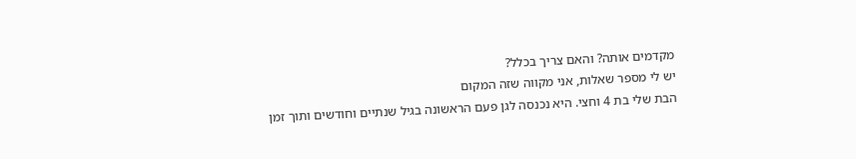מקדמים אותה? והאם צריך בכלל?
יש לי מספר שאלות, אני מקווה שזה המקום
הבת שלי בת 4 וחצי. היא נכנסה לגן פעם הראשונה בגיל שנתיים וחודשים ותוך זמן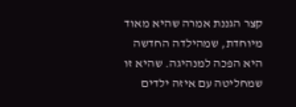קצר הגננת אמרה שהיא מאוד מיוחדת, שמהילדה החדשה היא הפכה למנהיגה. שהיא זו שמחליטה עם איזה ילדים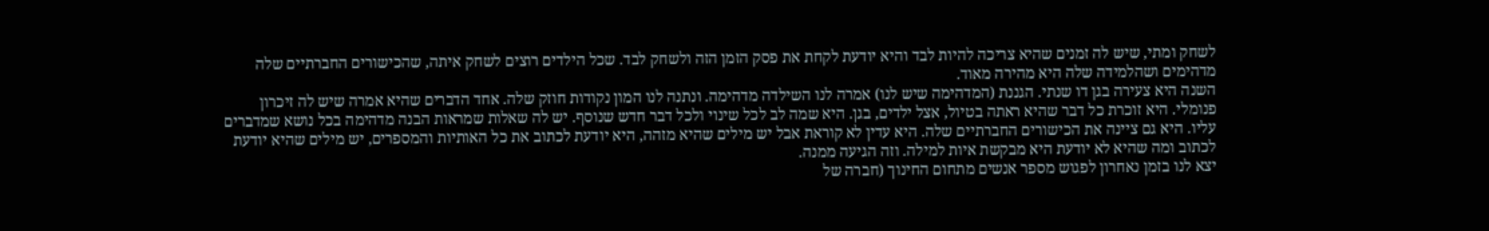לשחק ומתי, שיש לה זמנים שהיא צריכה להיות לבד והיא יודעת לקחת את פסק הזמן הזה ולשחק לבד. שכל הילדים רוצים לשחק איתה, שהכישורים החברתיים שלה מדהימים ושהלמידה שלה היא מהירה מאוד.
השנה היא צעירה בגן דו שנתי. הגננת (המדהימה שיש לנו) אמרה לנו השילדה מדהימה. ונתנה לנו המון נקודות חוזק שלה. אחד הדברים שהיא אמרה שיש לה זיכרון פנומלי. היא זוכרת כל דבר שהיא ראתה בטיול, אצל ילדים, בגן. היא שמה לב לכל שינוי ולכל דבר חדש שנוסף. יש לה שאלות שמראות הבנה מדהימה בכל נושא שמדברים עליו. היא גם ציינה את הכישורים החברתיים שלה. היא עדין לא קוראת אבל יש מילים שהיא מזהה, היא יודעת לכתוב את כל האותיות והמספרים, יש מילים שהיא יודעת לכתוב ומה שהיא לא יודעת היא מבקשת איות למילה. וזה הגיעה ממנה.
יצא לנו בזמן נאחרון לפגוש מספר אנשים מתחום החינוך (חברה של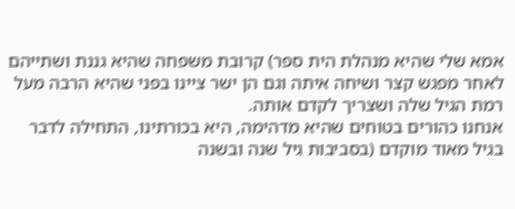אמא שלי שהיא מנהלת הית ספר) קרובת משפחה שהיא גננת ושתייהם לאחר מפגש קצר ושיחה איתה וגם הן ישר ציינו בפני שהיא הרבה מעל רמת הגיל שלה ושצריך לקדם אותה.
אנחנו כהורים בטוחים שהיא מדהימה, היא בכורתינו, התחילה לדבר בגיל מאוד מוקדם (בסביבות גיל שנה ובשנה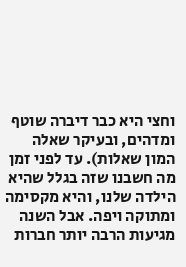וחצי היא כבר דיברה שוטף ומדהים, ובעיקר שאלה המון שאלות). עד לפני זמן מה חשבנו שזה בגלל שהיא הילדה שלנו, והיא מקסימה ומתוקה ויפה. אבל השנה מגיעות הרבה יותר חברות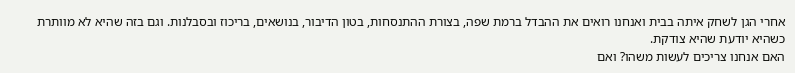אחרי הגן לשחק איתה בבית ואנחנו רואים את ההבדל ברמת שפה, בצורת ההתנסחות, בטון הדיבור, בנושאים, בריכוז ובסבלנות. וגם בזה שהיא לא מוותרת כשהיא יודעת שהיא צודקת.
האם אנחנו צריכים לעשות משהו? ואם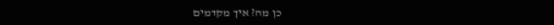כן מה? איך מקדמים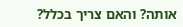אותה? והאם צריך בכלל?